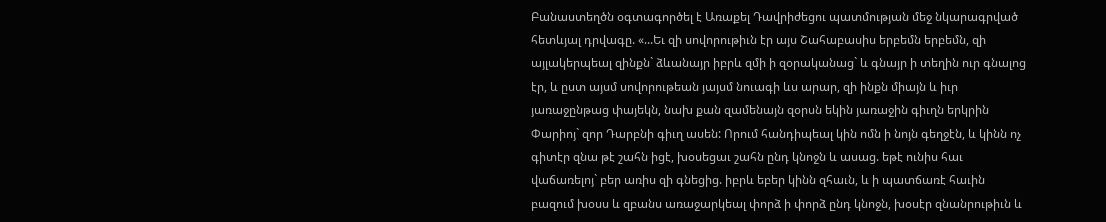Բանաստեղծն օգտագործել է Առաքել Դավրիժեցու պատմության մեջ նկարագրված հետևյալ դրվագը. «...Եւ զի սովորութիւն էր այս Շահաբասիս երբեմն երբեմն, զի այլակերպեալ զինքն` ձևանայր իբրև զմի ի զօրականաց` և գնայր ի տեղին ուր գնալոց էր, և ըստ այսմ սովորութեան յայսմ նուագի ևս արար, զի ինքն միայն և իւր յառաջընթաց փայեկն, նախ քան զամենայն զօրսն եկին յառաջին գիւղն երկրին Փարիոյ` զոր Դարբնի գիւղ ասեն: Որում հանդիպեալ կին ոմն ի նոյն գեղջէն, և կինն ոչ գիտէր զնա թէ շահն իցէ, խօսեցաւ շահն ընդ կնոջն և ասաց. եթէ ունիս հաւ վաճառելոյ` բեր առիս զի գնեցից. իբրև եբեր կինն զհաւն, և ի պատճառէ հաւին բազում խօսս և զբանս առաջարկեալ փորձ ի փորձ ընդ կնոջն, խօսէր զնանրութիւն և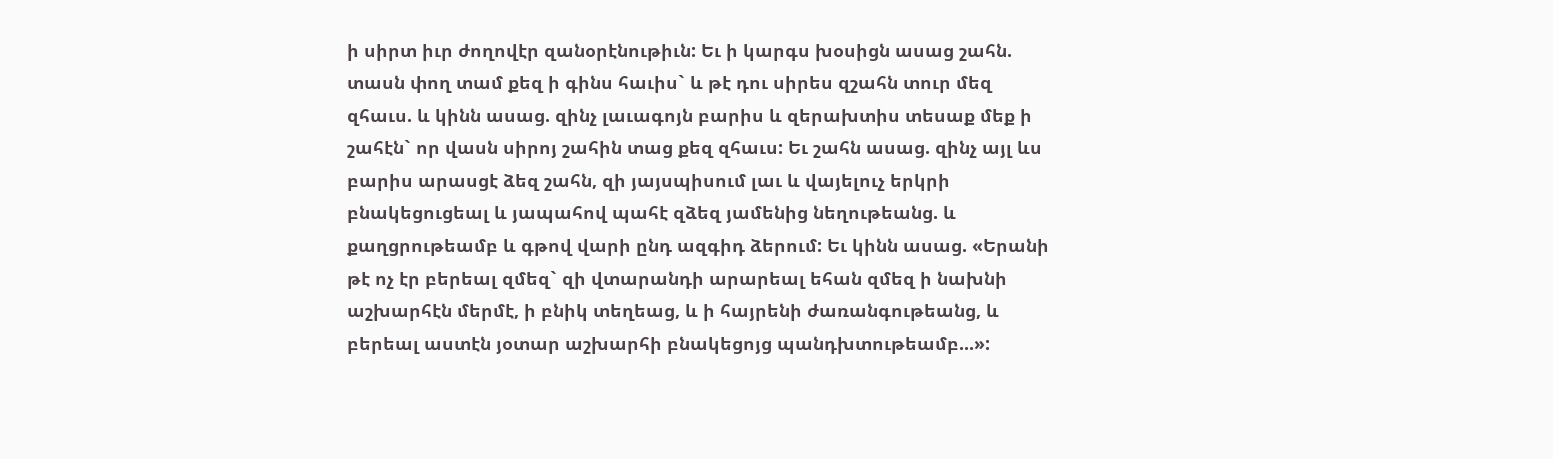ի սիրտ իւր ժողովէր զանօրէնութիւն: Եւ ի կարգս խօսիցն ասաց շահն. տասն փող տամ քեզ ի գինս հաւիս` և թէ դու սիրես զշահն տուր մեզ զհաւս. և կինն ասաց. զինչ լաւագոյն բարիս և զերախտիս տեսաք մեք ի շահէն` որ վասն սիրոյ շահին տաց քեզ զհաւս: Եւ շահն ասաց. զինչ այլ ևս բարիս արասցէ ձեզ շահն, զի յայսպիսում լաւ և վայելուչ երկրի բնակեցուցեալ և յապահով պահէ զձեզ յամենից նեղութեանց. և քաղցրութեամբ և գթով վարի ընդ ազգիդ ձերում: Եւ կինն ասաց. «Երանի թէ ոչ էր բերեալ զմեզ` զի վտարանդի արարեալ եհան զմեզ ի նախնի աշխարհէն մերմէ, ի բնիկ տեղեաց, և ի հայրենի ժառանգութեանց, և բերեալ աստէն յօտար աշխարհի բնակեցոյց պանդխտութեամբ...»: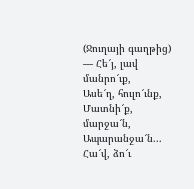(Ջուղայի գաղթից)
― Հե՜յ, լավ մանրո՜ւք,
Ասե՜ղ, հուլո՜ւնք,
Մատնի՜ք, մարջա՜ն,
Ապարանջա՜ն...
Հա՜վ, ձո՜ւ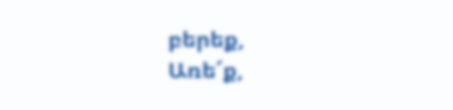բերեք,
Առե՜ք,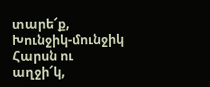տարե՜ք,
Խունջիկ-մունջիկ
Հարսն ու աղջի՜կ,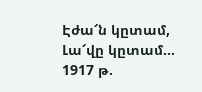Էժա՜ն կըտամ,
Լա՜վը կըտամ...
1917 թ.